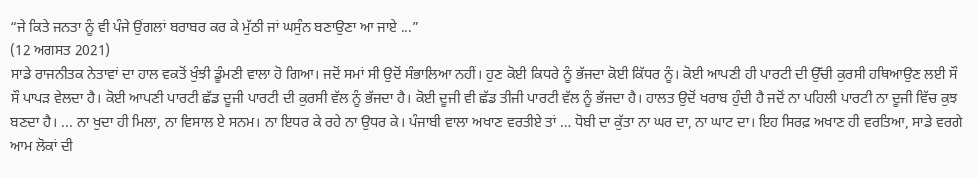“ਜੇ ਕਿਤੇ ਜਨਤਾ ਨੂੰ ਵੀ ਪੰਜੇ ਉਂਗਲਾਂ ਬਰਾਬਰ ਕਰ ਕੇ ਮੁੱਠੀ ਜਾਂ ਘਸੁੰਨ ਬਣਾਉਣਾ ਆ ਜਾਏ ...”
(12 ਅਗਸਤ 2021)
ਸਾਡੇ ਰਾਜਨੀਤਕ ਨੇਤਾਵਾਂ ਦਾ ਹਾਲ ਵਕਤੋਂ ਖੁੰਝੀ ਡੂੰਮਣੀ ਵਾਲਾ ਹੋ ਗਿਆ। ਜਦੋਂ ਸਮਾਂ ਸੀ ਉਦੋਂ ਸੰਭਾਲਿਆ ਨਹੀਂ। ਹੁਣ ਕੋਈ ਕਿਧਰੇ ਨੂੰ ਭੱਜਦਾ ਕੋਈ ਕਿੱਧਰ ਨੂੰ। ਕੋਈ ਆਪਣੀ ਹੀ ਪਾਰਟੀ ਦੀ ਉੱਚੀ ਕੁਰਸੀ ਹਥਿਆਉਣ ਲਈ ਸੌ ਸੌ ਪਾਪੜ ਵੇਲਦਾ ਹੈ। ਕੋਈ ਆਪਣੀ ਪਾਰਟੀ ਛੱਡ ਦੂਜੀ ਪਾਰਟੀ ਦੀ ਕੁਰਸੀ ਵੱਲ ਨੂੰ ਭੱਜਦਾ ਹੈ। ਕੋਈ ਦੂਜੀ ਵੀ ਛੱਡ ਤੀਜੀ ਪਾਰਟੀ ਵੱਲ ਨੂੰ ਭੱਜਦਾ ਹੈ। ਹਾਲਤ ਉਦੋਂ ਖਰਾਬ ਹੁੰਦੀ ਹੈ ਜਦੋਂ ਨਾ ਪਹਿਲੀ ਪਾਰਟੀ ਨਾ ਦੂਜੀ ਵਿੱਚ ਕੁਝ ਬਣਦਾ ਹੈ। ... ਨਾ ਖੁਦਾ ਹੀ ਮਿਲਾ, ਨਾ ਵਿਸਾਲ ਏ ਸਨਮ। ਨਾ ਇਧਰ ਕੇ ਰਹੇ ਨਾ ਉਧਰ ਕੇ। ਪੰਜਾਬੀ ਵਾਲਾ ਅਖਾਣ ਵਰਤੀਏ ਤਾਂ … ਧੋਬੀ ਦਾ ਕੁੱਤਾ ਨਾ ਘਰ ਦਾ, ਨਾ ਘਾਟ ਦਾ। ਇਹ ਸਿਰਫ਼ ਅਖਾਣ ਹੀ ਵਰਤਿਆ, ਸਾਡੇ ਵਰਗੇ ਆਮ ਲੋਕਾਂ ਦੀ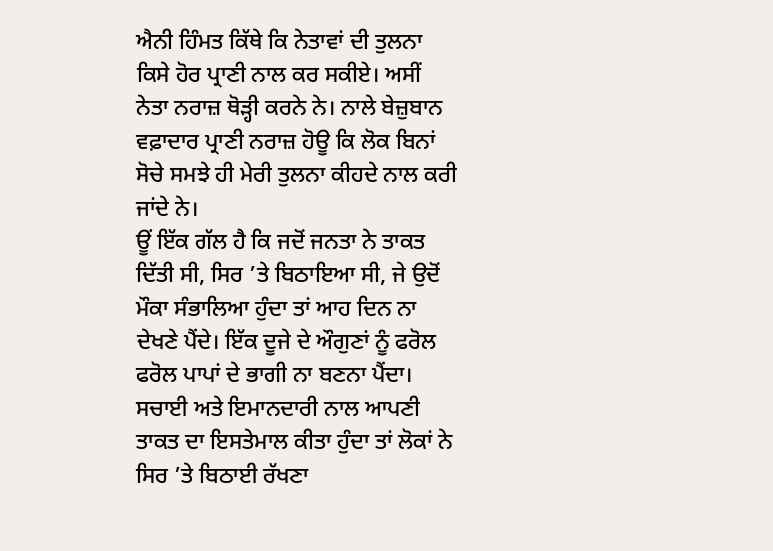ਐਨੀ ਹਿੰਮਤ ਕਿੱਥੇ ਕਿ ਨੇਤਾਵਾਂ ਦੀ ਤੁਲਨਾ ਕਿਸੇ ਹੋਰ ਪ੍ਰਾਣੀ ਨਾਲ ਕਰ ਸਕੀਏ। ਅਸੀਂ ਨੇਤਾ ਨਰਾਜ਼ ਥੋੜ੍ਹੀ ਕਰਨੇ ਨੇ। ਨਾਲੇ ਬੇਜ਼ੁਬਾਨ ਵਫ਼ਾਦਾਰ ਪ੍ਰਾਣੀ ਨਰਾਜ਼ ਹੋਊ ਕਿ ਲੋਕ ਬਿਨਾਂ ਸੋਚੇ ਸਮਝੇ ਹੀ ਮੇਰੀ ਤੁਲਨਾ ਕੀਹਦੇ ਨਾਲ ਕਰੀ ਜਾਂਦੇ ਨੇ।
ਊਂ ਇੱਕ ਗੱਲ ਹੈ ਕਿ ਜਦੋਂ ਜਨਤਾ ਨੇ ਤਾਕਤ ਦਿੱਤੀ ਸੀ, ਸਿਰ ’ਤੇ ਬਿਠਾਇਆ ਸੀ, ਜੇ ਉਦੋਂ ਮੌਕਾ ਸੰਭਾਲਿਆ ਹੁੰਦਾ ਤਾਂ ਆਹ ਦਿਨ ਨਾ ਦੇਖਣੇ ਪੈਂਦੇ। ਇੱਕ ਦੂਜੇ ਦੇ ਔਗੁਣਾਂ ਨੂੰ ਫਰੋਲ ਫਰੋਲ ਪਾਪਾਂ ਦੇ ਭਾਗੀ ਨਾ ਬਣਨਾ ਪੈਂਦਾ। ਸਚਾਈ ਅਤੇ ਇਮਾਨਦਾਰੀ ਨਾਲ ਆਪਣੀ ਤਾਕਤ ਦਾ ਇਸਤੇਮਾਲ ਕੀਤਾ ਹੁੰਦਾ ਤਾਂ ਲੋਕਾਂ ਨੇ ਸਿਰ ’ਤੇ ਬਿਠਾਈ ਰੱਖਣਾ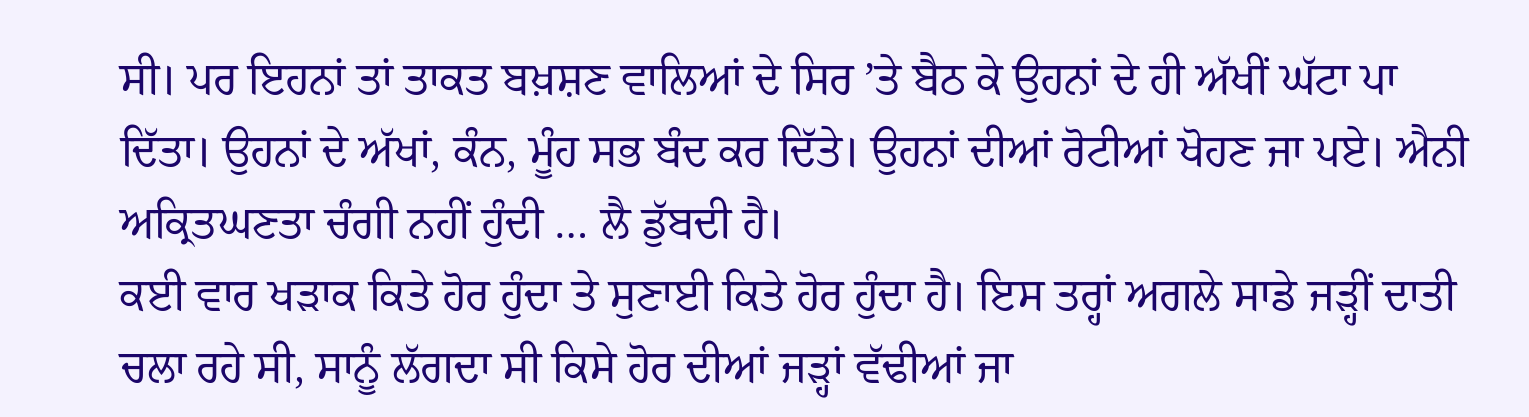ਸੀ। ਪਰ ਇਹਨਾਂ ਤਾਂ ਤਾਕਤ ਬਖ਼ਸ਼ਣ ਵਾਲਿਆਂ ਦੇ ਸਿਰ ’ਤੇ ਬੈਠ ਕੇ ਉਹਨਾਂ ਦੇ ਹੀ ਅੱਖੀਂ ਘੱਟਾ ਪਾ ਦਿੱਤਾ। ਉਹਨਾਂ ਦੇ ਅੱਖਾਂ, ਕੰਨ, ਮੂੰਹ ਸਭ ਬੰਦ ਕਰ ਦਿੱਤੇ। ਉਹਨਾਂ ਦੀਆਂ ਰੋਟੀਆਂ ਖੋਹਣ ਜਾ ਪਏ। ਐਨੀ ਅਕ੍ਰਿਤਘਣਤਾ ਚੰਗੀ ਨਹੀਂ ਹੁੰਦੀ … ਲੈ ਡੁੱਬਦੀ ਹੈ।
ਕਈ ਵਾਰ ਖੜਾਕ ਕਿਤੇ ਹੋਰ ਹੁੰਦਾ ਤੇ ਸੁਣਾਈ ਕਿਤੇ ਹੋਰ ਹੁੰਦਾ ਹੈ। ਇਸ ਤਰ੍ਹਾਂ ਅਗਲੇ ਸਾਡੇ ਜੜ੍ਹੀਂ ਦਾਤੀ ਚਲਾ ਰਹੇ ਸੀ, ਸਾਨੂੰ ਲੱਗਦਾ ਸੀ ਕਿਸੇ ਹੋਰ ਦੀਆਂ ਜੜ੍ਹਾਂ ਵੱਢੀਆਂ ਜਾ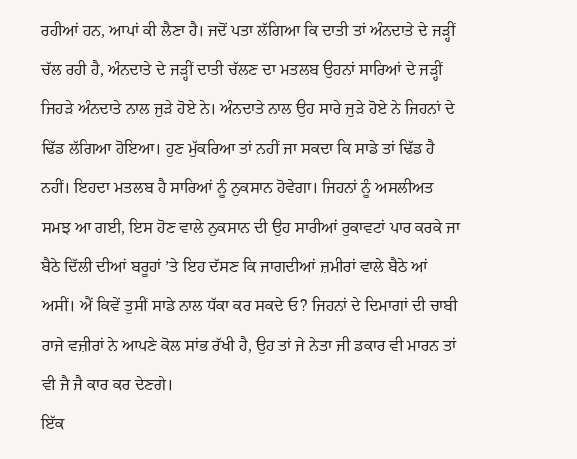ਰਹੀਆਂ ਹਨ, ਆਪਾਂ ਕੀ ਲੈਣਾ ਹੈ। ਜਦੋਂ ਪਤਾ ਲੱਗਿਆ ਕਿ ਦਾਤੀ ਤਾਂ ਅੰਨਦਾਤੇ ਦੇ ਜੜ੍ਹੀਂ ਚੱਲ ਰਹੀ ਹੈ, ਅੰਨਦਾਤੇ ਦੇ ਜੜ੍ਹੀਂ ਦਾਤੀ ਚੱਲਣ ਦਾ ਮਤਲਬ ਉਹਨਾਂ ਸਾਰਿਆਂ ਦੇ ਜੜ੍ਹੀਂ ਜਿਹੜੇ ਅੰਨਦਾਤੇ ਨਾਲ ਜੁੜੇ ਹੋਏ ਨੇ। ਅੰਨਦਾਤੇ ਨਾਲ ਉਹ ਸਾਰੇ ਜੁੜੇ ਹੋਏ ਨੇ ਜਿਹਨਾਂ ਦੇ ਢਿੱਡ ਲੱਗਿਆ ਹੋਇਆ। ਹੁਣ ਮੁੱਕਰਿਆ ਤਾਂ ਨਹੀਂ ਜਾ ਸਕਦਾ ਕਿ ਸਾਡੇ ਤਾਂ ਢਿੱਡ ਹੈ ਨਹੀਂ। ਇਹਦਾ ਮਤਲਬ ਹੈ ਸਾਰਿਆਂ ਨੂੰ ਨੁਕਸਾਨ ਹੋਵੇਗਾ। ਜਿਹਨਾਂ ਨੂੰ ਅਸਲੀਅਤ ਸਮਝ ਆ ਗਈ, ਇਸ ਹੋਣ ਵਾਲੇ ਨੁਕਸਾਨ ਦੀ ਉਹ ਸਾਰੀਆਂ ਰੁਕਾਵਟਾਂ ਪਾਰ ਕਰਕੇ ਜਾ ਬੈਠੇ ਦਿੱਲੀ ਦੀਆਂ ਬਰੂਹਾਂ ’ਤੇ ਇਹ ਦੱਸਣ ਕਿ ਜਾਗਦੀਆਂ ਜ਼ਮੀਰਾਂ ਵਾਲੇ ਬੈਠੇ ਆਂ ਅਸੀਂ। ਐਂ ਕਿਵੇਂ ਤੁਸੀਂ ਸਾਡੇ ਨਾਲ ਧੱਕਾ ਕਰ ਸਕਦੇ ਓ? ਜਿਹਨਾਂ ਦੇ ਦਿਮਾਗਾਂ ਦੀ ਚਾਬੀ ਰਾਜੇ ਵਜ਼ੀਰਾਂ ਨੇ ਆਪਣੇ ਕੋਲ ਸਾਂਭ ਰੱਖੀ ਹੈ, ਉਹ ਤਾਂ ਜੇ ਨੇਤਾ ਜੀ ਡਕਾਰ ਵੀ ਮਾਰਨ ਤਾਂ ਵੀ ਜੈ ਜੈ ਕਾਰ ਕਰ ਦੇਣਗੇ।
ਇੱਕ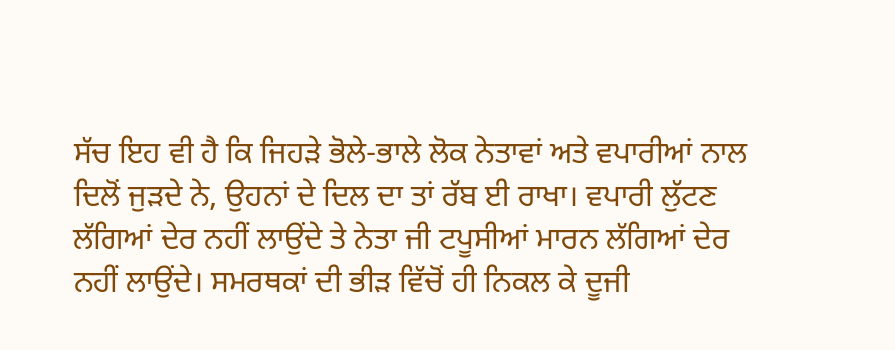ਸੱਚ ਇਹ ਵੀ ਹੈ ਕਿ ਜਿਹੜੇ ਭੋਲੇ-ਭਾਲੇ ਲੋਕ ਨੇਤਾਵਾਂ ਅਤੇ ਵਪਾਰੀਆਂ ਨਾਲ ਦਿਲੋਂ ਜੁੜਦੇ ਨੇ, ਉਹਨਾਂ ਦੇ ਦਿਲ ਦਾ ਤਾਂ ਰੱਬ ਈ ਰਾਖਾ। ਵਪਾਰੀ ਲੁੱਟਣ ਲੱਗਿਆਂ ਦੇਰ ਨਹੀਂ ਲਾਉਂਦੇ ਤੇ ਨੇਤਾ ਜੀ ਟਪੂਸੀਆਂ ਮਾਰਨ ਲੱਗਿਆਂ ਦੇਰ ਨਹੀਂ ਲਾਉਂਦੇ। ਸਮਰਥਕਾਂ ਦੀ ਭੀੜ ਵਿੱਚੋਂ ਹੀ ਨਿਕਲ ਕੇ ਦੂਜੀ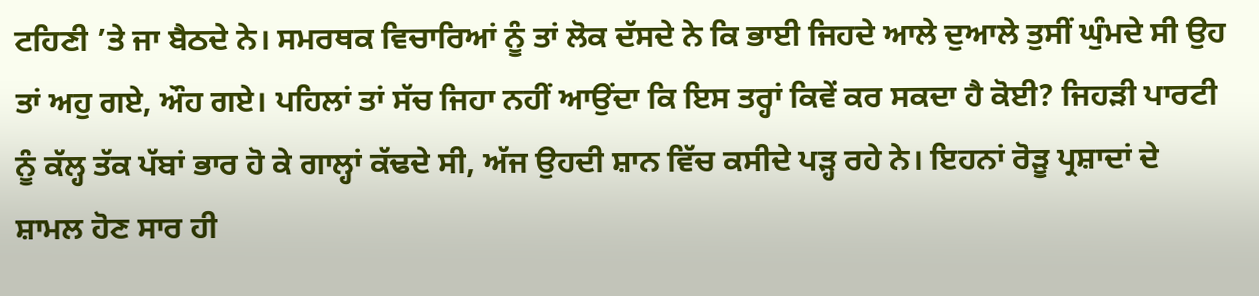ਟਹਿਣੀ ’ਤੇ ਜਾ ਬੈਠਦੇ ਨੇ। ਸਮਰਥਕ ਵਿਚਾਰਿਆਂ ਨੂੰ ਤਾਂ ਲੋਕ ਦੱਸਦੇ ਨੇ ਕਿ ਭਾਈ ਜਿਹਦੇ ਆਲੇ ਦੁਆਲੇ ਤੁਸੀਂ ਘੁੰਮਦੇ ਸੀ ਉਹ ਤਾਂ ਅਹੁ ਗਏ, ਔਹ ਗਏ। ਪਹਿਲਾਂ ਤਾਂ ਸੱਚ ਜਿਹਾ ਨਹੀਂ ਆਉਂਦਾ ਕਿ ਇਸ ਤਰ੍ਹਾਂ ਕਿਵੇਂ ਕਰ ਸਕਦਾ ਹੈ ਕੋਈ? ਜਿਹੜੀ ਪਾਰਟੀ ਨੂੰ ਕੱਲ੍ਹ ਤੱਕ ਪੱਬਾਂ ਭਾਰ ਹੋ ਕੇ ਗਾਲ੍ਹਾਂ ਕੱਢਦੇ ਸੀ, ਅੱਜ ਉਹਦੀ ਸ਼ਾਨ ਵਿੱਚ ਕਸੀਦੇ ਪੜ੍ਹ ਰਹੇ ਨੇ। ਇਹਨਾਂ ਰੋੜੂ ਪ੍ਰਸ਼ਾਦਾਂ ਦੇ ਸ਼ਾਮਲ ਹੋਣ ਸਾਰ ਹੀ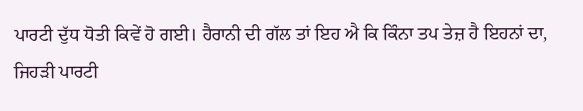ਪਾਰਟੀ ਦੁੱਧ ਧੋਤੀ ਕਿਵੇਂ ਹੋ ਗਈ। ਹੈਰਾਨੀ ਦੀ ਗੱਲ ਤਾਂ ਇਹ ਐ ਕਿ ਕਿੰਨਾ ਤਪ ਤੇਜ਼ ਹੈ ਇਹਨਾਂ ਦਾ, ਜਿਹੜੀ ਪਾਰਟੀ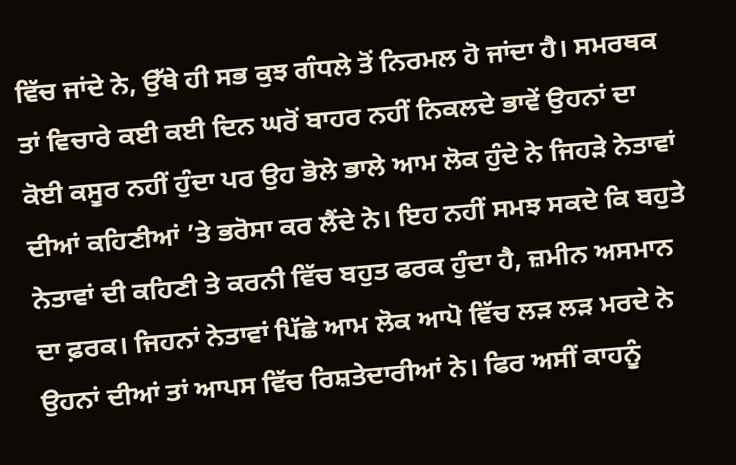ਵਿੱਚ ਜਾਂਦੇ ਨੇ, ਉੱਥੇ ਹੀ ਸਭ ਕੁਝ ਗੰਧਲੇ ਤੋਂ ਨਿਰਮਲ ਹੋ ਜਾਂਦਾ ਹੈ। ਸਮਰਥਕ ਤਾਂ ਵਿਚਾਰੇ ਕਈ ਕਈ ਦਿਨ ਘਰੋਂ ਬਾਹਰ ਨਹੀਂ ਨਿਕਲਦੇ ਭਾਵੇਂ ਉਹਨਾਂ ਦਾ ਕੋਈ ਕਸੂਰ ਨਹੀਂ ਹੁੰਦਾ ਪਰ ਉਹ ਭੋਲੇ ਭਾਲੇ ਆਮ ਲੋਕ ਹੁੰਦੇ ਨੇ ਜਿਹੜੇ ਨੇਤਾਵਾਂ ਦੀਆਂ ਕਹਿਣੀਆਂ ’ਤੇ ਭਰੋਸਾ ਕਰ ਲੈਂਦੇ ਨੇ। ਇਹ ਨਹੀਂ ਸਮਝ ਸਕਦੇ ਕਿ ਬਹੁਤੇ ਨੇਤਾਵਾਂ ਦੀ ਕਹਿਣੀ ਤੇ ਕਰਨੀ ਵਿੱਚ ਬਹੁਤ ਫਰਕ ਹੁੰਦਾ ਹੈ, ਜ਼ਮੀਨ ਅਸਮਾਨ ਦਾ ਫ਼ਰਕ। ਜਿਹਨਾਂ ਨੇਤਾਵਾਂ ਪਿੱਛੇ ਆਮ ਲੋਕ ਆਪੋ ਵਿੱਚ ਲੜ ਲੜ ਮਰਦੇ ਨੇ ਉਹਨਾਂ ਦੀਆਂ ਤਾਂ ਆਪਸ ਵਿੱਚ ਰਿਸ਼ਤੇਦਾਰੀਆਂ ਨੇ। ਫਿਰ ਅਸੀਂ ਕਾਹਨੂੰ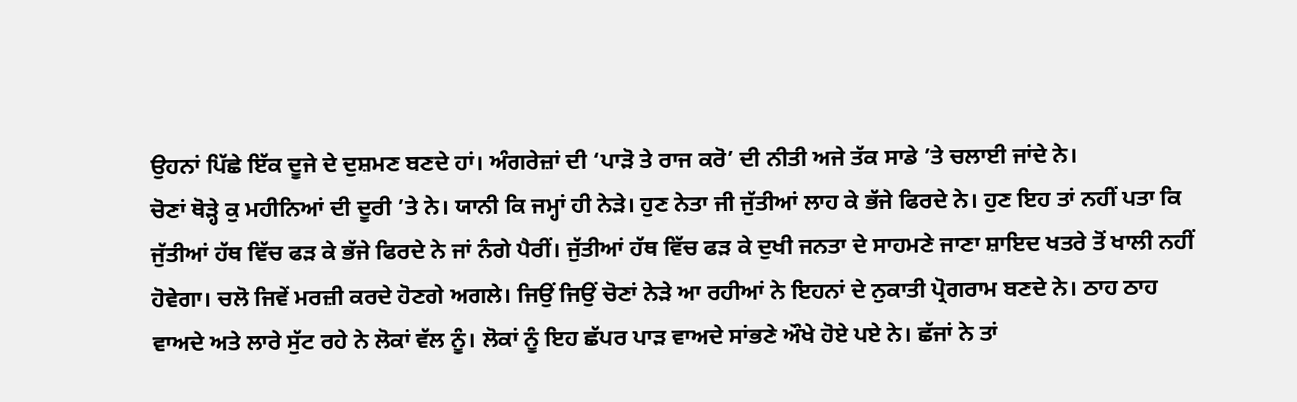ਉਹਨਾਂ ਪਿੱਛੇ ਇੱਕ ਦੂਜੇ ਦੇ ਦੁਸ਼ਮਣ ਬਣਦੇ ਹਾਂ। ਅੰਗਰੇਜ਼ਾਂ ਦੀ ‘ਪਾੜੋ ਤੇ ਰਾਜ ਕਰੋ’ ਦੀ ਨੀਤੀ ਅਜੇ ਤੱਕ ਸਾਡੇ ’ਤੇ ਚਲਾਈ ਜਾਂਦੇ ਨੇ।
ਚੋਣਾਂ ਥੋੜ੍ਹੇ ਕੁ ਮਹੀਨਿਆਂ ਦੀ ਦੂਰੀ ’ਤੇ ਨੇ। ਯਾਨੀ ਕਿ ਜਮ੍ਹਾਂ ਹੀ ਨੇੜੇ। ਹੁਣ ਨੇਤਾ ਜੀ ਜੁੱਤੀਆਂ ਲਾਹ ਕੇ ਭੱਜੇ ਫਿਰਦੇ ਨੇ। ਹੁਣ ਇਹ ਤਾਂ ਨਹੀਂ ਪਤਾ ਕਿ ਜੁੱਤੀਆਂ ਹੱਥ ਵਿੱਚ ਫੜ ਕੇ ਭੱਜੇ ਫਿਰਦੇ ਨੇ ਜਾਂ ਨੰਗੇ ਪੈਰੀਂ। ਜੁੱਤੀਆਂ ਹੱਥ ਵਿੱਚ ਫੜ ਕੇ ਦੁਖੀ ਜਨਤਾ ਦੇ ਸਾਹਮਣੇ ਜਾਣਾ ਸ਼ਾਇਦ ਖਤਰੇ ਤੋਂ ਖਾਲੀ ਨਹੀਂ ਹੋਵੇਗਾ। ਚਲੋ ਜਿਵੇਂ ਮਰਜ਼ੀ ਕਰਦੇ ਹੋਣਗੇ ਅਗਲੇ। ਜਿਉਂ ਜਿਉਂ ਚੋਣਾਂ ਨੇੜੇ ਆ ਰਹੀਆਂ ਨੇ ਇਹਨਾਂ ਦੇ ਨੁਕਾਤੀ ਪ੍ਰੋਗਰਾਮ ਬਣਦੇ ਨੇ। ਠਾਹ ਠਾਹ ਵਾਅਦੇ ਅਤੇ ਲਾਰੇ ਸੁੱਟ ਰਹੇ ਨੇ ਲੋਕਾਂ ਵੱਲ ਨੂੰ। ਲੋਕਾਂ ਨੂੰ ਇਹ ਛੱਪਰ ਪਾੜ ਵਾਅਦੇ ਸਾਂਭਣੇ ਔਖੇ ਹੋਏ ਪਏ ਨੇ। ਛੱਜਾਂ ਨੇ ਤਾਂ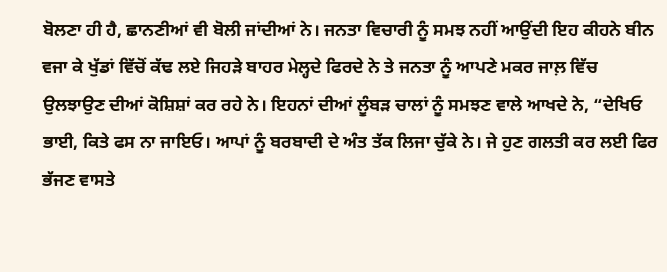ਬੋਲਣਾ ਹੀ ਹੈ, ਛਾਨਣੀਆਂ ਵੀ ਬੋਲੀ ਜਾਂਦੀਆਂ ਨੇ। ਜਨਤਾ ਵਿਚਾਰੀ ਨੂੰ ਸਮਝ ਨਹੀਂ ਆਉਂਦੀ ਇਹ ਕੀਹਨੇ ਬੀਨ ਵਜਾ ਕੇ ਖੁੱਡਾਂ ਵਿੱਚੋਂ ਕੱਢ ਲਏ ਜਿਹੜੇ ਬਾਹਰ ਮੇਲ੍ਹਦੇ ਫਿਰਦੇ ਨੇ ਤੇ ਜਨਤਾ ਨੂੰ ਆਪਣੇ ਮਕਰ ਜਾਲ਼ ਵਿੱਚ ਉਲਝਾਉਣ ਦੀਆਂ ਕੋਸ਼ਿਸ਼ਾਂ ਕਰ ਰਹੇ ਨੇ। ਇਹਨਾਂ ਦੀਆਂ ਲੂੰਬੜ ਚਾਲਾਂ ਨੂੰ ਸਮਝਣ ਵਾਲੇ ਆਖਦੇ ਨੇ, “ਦੇਖਿਓ ਭਾਈ, ਕਿਤੇ ਫਸ ਨਾ ਜਾਇਓ। ਆਪਾਂ ਨੂੰ ਬਰਬਾਦੀ ਦੇ ਅੰਤ ਤੱਕ ਲਿਜਾ ਚੁੱਕੇ ਨੇ। ਜੇ ਹੁਣ ਗਲਤੀ ਕਰ ਲਈ ਫਿਰ ਭੱਜਣ ਵਾਸਤੇ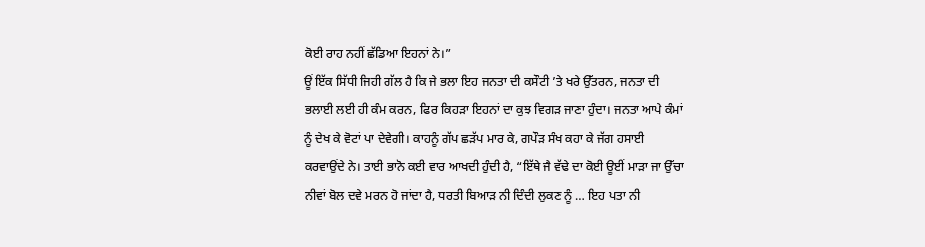ਕੋਈ ਰਾਹ ਨਹੀਂ ਛੱਡਿਆ ਇਹਨਾਂ ਨੇ।”
ਊਂ ਇੱਕ ਸਿੱਧੀ ਜਿਹੀ ਗੱਲ ਹੈ ਕਿ ਜੇ ਭਲਾ ਇਹ ਜਨਤਾ ਦੀ ਕਸੌਟੀ ’ਤੇ ਖਰੇ ਉੱਤਰਨ, ਜਨਤਾ ਦੀ ਭਲਾਈ ਲਈ ਹੀ ਕੰਮ ਕਰਨ, ਫਿਰ ਕਿਹੜਾ ਇਹਨਾਂ ਦਾ ਕੁਝ ਵਿਗੜ ਜਾਣਾ ਹੁੰਦਾ। ਜਨਤਾ ਆਪੇ ਕੰਮਾਂ ਨੂੰ ਦੇਖ ਕੇ ਵੋਟਾਂ ਪਾ ਦੇਵੇਗੀ। ਕਾਹਨੂੰ ਗੱਪ ਛੜੱਪ ਮਾਰ ਕੇ, ਗਪੌੜ ਸੰਖ ਕਹਾ ਕੇ ਜੱਗ ਹਸਾਈ ਕਰਵਾਉਂਦੇ ਨੇ। ਤਾਈ ਭਾਨੋ ਕਈ ਵਾਰ ਆਖਦੀ ਹੁੰਦੀ ਹੈ, “ਇੱਥੇ ਜੈ ਵੱਢੇ ਦਾ ਕੋਈ ਊਈਂ ਮਾੜਾ ਜਾ ਉੱਚਾ ਨੀਵਾਂ ਬੋਲ ਦਵੇ ਮਰਨ ਹੋ ਜਾਂਦਾ ਹੈ, ਧਰਤੀ ਬਿਆੜ ਨੀ ਦਿੰਦੀ ਲੁਕਣ ਨੂੰ … ਇਹ ਪਤਾ ਨੀ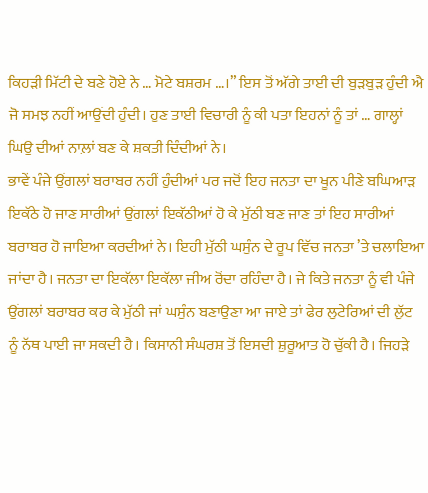ਕਿਹੜੀ ਮਿੱਟੀ ਦੇ ਬਣੇ ਹੋਏ ਨੇ … ਮੋਟੇ ਬਸ਼ਰਮ …।” ਇਸ ਤੋਂ ਅੱਗੇ ਤਾਈ ਦੀ ਬੁੜਬੁੜ ਹੁੰਦੀ ਐ ਜੋ ਸਮਝ ਨਹੀਂ ਆਉਂਦੀ ਹੁੰਦੀ। ਹੁਣ ਤਾਈ ਵਿਚਾਰੀ ਨੂੰ ਕੀ ਪਤਾ ਇਹਨਾਂ ਨੂੰ ਤਾਂ … ਗਾਲ੍ਹਾਂ ਘਿਉ ਦੀਆਂ ਨਾਲ਼ਾਂ ਬਣ ਕੇ ਸ਼ਕਤੀ ਦਿੰਦੀਆਂ ਨੇ।
ਭਾਵੇਂ ਪੰਜੇ ਉਂਗਲਾਂ ਬਰਾਬਰ ਨਹੀਂ ਹੁੰਦੀਆਂ ਪਰ ਜਦੋਂ ਇਹ ਜਨਤਾ ਦਾ ਖੂਨ ਪੀਣੇ ਬਘਿਆੜ ਇਕੱਠੇ ਹੋ ਜਾਣ ਸਾਰੀਆਂ ਉਂਗਲਾਂ ਇਕੱਠੀਆਂ ਹੋ ਕੇ ਮੁੱਠੀ ਬਣ ਜਾਣ ਤਾਂ ਇਹ ਸਾਰੀਆਂ ਬਰਾਬਰ ਹੋ ਜਾਇਆ ਕਰਦੀਆਂ ਨੇ। ਇਹੀ ਮੁੱਠੀ ਘਸੁੰਨ ਦੇ ਰੂਪ ਵਿੱਚ ਜਨਤਾ ’ਤੇ ਚਲਾਇਆ ਜਾਂਦਾ ਹੈ। ਜਨਤਾ ਦਾ ਇਕੱਲਾ ਇਕੱਲਾ ਜੀਅ ਰੋਂਦਾ ਰਹਿੰਦਾ ਹੈ। ਜੇ ਕਿਤੇ ਜਨਤਾ ਨੂੰ ਵੀ ਪੰਜੇ ਉਂਗਲਾਂ ਬਰਾਬਰ ਕਰ ਕੇ ਮੁੱਠੀ ਜਾਂ ਘਸੁੰਨ ਬਣਾਉਣਾ ਆ ਜਾਏ ਤਾਂ ਫੇਰ ਲੁਟੇਰਿਆਂ ਦੀ ਲੁੱਟ ਨੂੰ ਨੱਥ ਪਾਈ ਜਾ ਸਕਦੀ ਹੈ। ਕਿਸਾਨੀ ਸੰਘਰਸ਼ ਤੋਂ ਇਸਦੀ ਸ਼ੁਰੂਆਤ ਹੋ ਚੁੱਕੀ ਹੈ। ਜਿਹੜੇ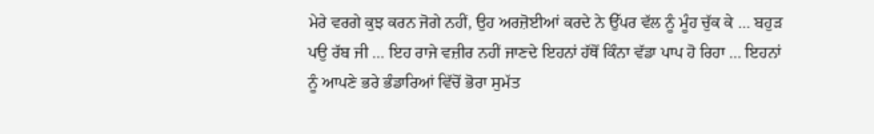ਮੇਰੇ ਵਰਗੇ ਕੁਝ ਕਰਨ ਜੋਗੇ ਨਹੀਂ, ਉਹ ਅਰਜ਼ੋਈਆਂ ਕਰਦੇ ਨੇ ਉੱਪਰ ਵੱਲ ਨੂੰ ਮੂੰਹ ਚੁੱਕ ਕੇ … ਬਹੁੜ ਪਉ ਰੱਬ ਜੀ … ਇਹ ਰਾਜੇ ਵਜ਼ੀਰ ਨਹੀਂ ਜਾਣਦੇ ਇਹਨਾਂ ਹੱਥੋਂ ਕਿੰਨਾ ਵੱਡਾ ਪਾਪ ਹੋ ਰਿਹਾ … ਇਹਨਾਂ ਨੂੰ ਆਪਣੇ ਭਰੇ ਭੰਡਾਰਿਆਂ ਵਿੱਚੋਂ ਭੋਰਾ ਸੁਮੱਤ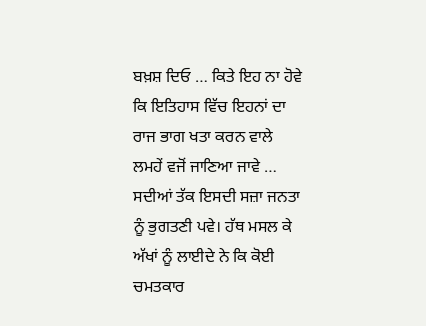ਬਖ਼ਸ਼ ਦਿਓ … ਕਿਤੇ ਇਹ ਨਾ ਹੋਵੇ ਕਿ ਇਤਿਹਾਸ ਵਿੱਚ ਇਹਨਾਂ ਦਾ ਰਾਜ ਭਾਗ ਖਤਾ ਕਰਨ ਵਾਲੇ ਲਮਹੇਂ ਵਜੋਂ ਜਾਣਿਆ ਜਾਵੇ … ਸਦੀਆਂ ਤੱਕ ਇਸਦੀ ਸਜ਼ਾ ਜਨਤਾ ਨੂੰ ਭੁਗਤਣੀ ਪਵੇ। ਹੱਥ ਮਸਲ ਕੇ ਅੱਖਾਂ ਨੂੰ ਲਾਈਦੇ ਨੇ ਕਿ ਕੋਈ ਚਮਤਕਾਰ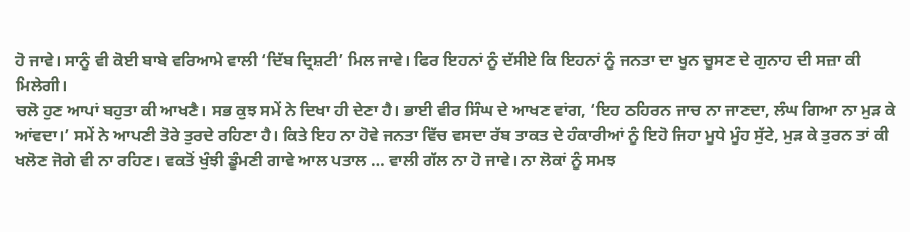ਹੋ ਜਾਵੇ। ਸਾਨੂੰ ਵੀ ਕੋਈ ਬਾਬੇ ਵਰਿਆਮੇ ਵਾਲੀ ‘ਦਿੱਬ ਦ੍ਰਿਸ਼ਟੀ’ ਮਿਲ ਜਾਵੇ। ਫਿਰ ਇਹਨਾਂ ਨੂੰ ਦੱਸੀਏ ਕਿ ਇਹਨਾਂ ਨੂੰ ਜਨਤਾ ਦਾ ਖੂਨ ਚੂਸਣ ਦੇ ਗੁਨਾਹ ਦੀ ਸਜ਼ਾ ਕੀ ਮਿਲੇਗੀ।
ਚਲੋ ਹੁਣ ਆਪਾਂ ਬਹੁਤਾ ਕੀ ਆਖਣੈ। ਸਭ ਕੁਝ ਸਮੇਂ ਨੇ ਦਿਖਾ ਹੀ ਦੇਣਾ ਹੈ। ਭਾਈ ਵੀਰ ਸਿੰਘ ਦੇ ਆਖਣ ਵਾਂਗ, ‘ਇਹ ਠਹਿਰਨ ਜਾਚ ਨਾ ਜਾਣਦਾ, ਲੰਘ ਗਿਆ ਨਾ ਮੁੜ ਕੇ ਆਂਵਦਾ।’ ਸਮੇਂ ਨੇ ਆਪਣੀ ਤੋਰੇ ਤੁਰਦੇ ਰਹਿਣਾ ਹੈ। ਕਿਤੇ ਇਹ ਨਾ ਹੋਵੇ ਜਨਤਾ ਵਿੱਚ ਵਸਦਾ ਰੱਬ ਤਾਕਤ ਦੇ ਹੰਕਾਰੀਆਂ ਨੂੰ ਇਹੋ ਜਿਹਾ ਮੂਧੇ ਮੂੰਹ ਸੁੱਟੇ, ਮੁੜ ਕੇ ਤੁਰਨ ਤਾਂ ਕੀ ਖਲੋਣ ਜੋਗੇ ਵੀ ਨਾ ਰਹਿਣ। ਵਕਤੋਂ ਖੁੰਝੀ ਡੂੰਮਣੀ ਗਾਵੇ ਆਲ ਪਤਾਲ … ਵਾਲੀ ਗੱਲ ਨਾ ਹੋ ਜਾਵੇ। ਨਾ ਲੋਕਾਂ ਨੂੰ ਸਮਝ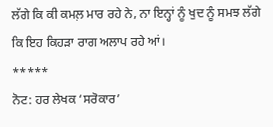ਲੱਗੇ ਕਿ ਕੀ ਕਮਲ਼ ਮਾਰ ਰਹੇ ਨੇ, ਨਾ ਇਨ੍ਹਾਂ ਨੂੰ ਖੁਦ ਨੂੰ ਸਮਝ ਲੱਗੇ ਕਿ ਇਹ ਕਿਹੜਾ ਰਾਗ ਅਲਾਪ ਰਹੇ ਆਂ।
*****
ਨੋਟ: ਹਰ ਲੇਖਕ ‘ਸਰੋਕਾਰ’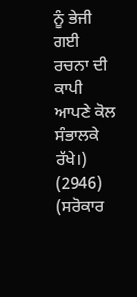ਨੂੰ ਭੇਜੀ ਗਈ ਰਚਨਾ ਦੀ ਕਾਪੀ ਆਪਣੇ ਕੋਲ ਸੰਭਾਲਕੇ ਰੱਖੇ।)
(2946)
(ਸਰੋਕਾਰ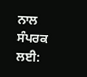ਨਾਲ ਸੰਪਰਕ ਲਈ: